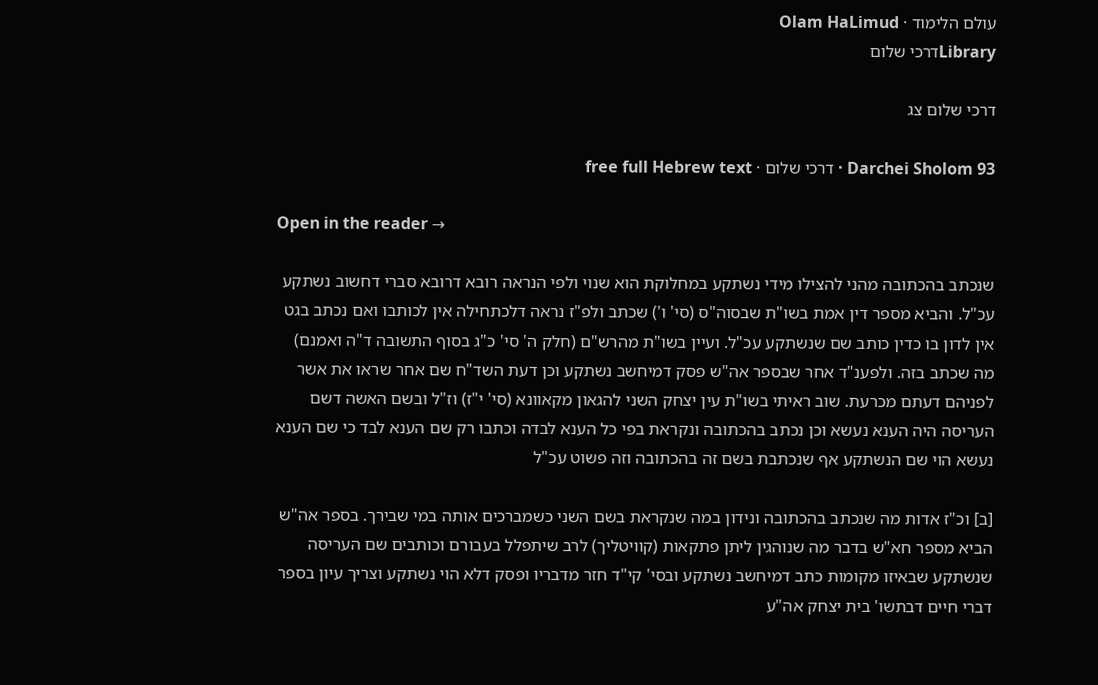עולם הלימוד · Olam HaLimud
Libraryדרכי שלום

דרכי שלום צג

Darchei Sholom 93 · דרכי שלום · free full Hebrew text

Open in the reader →

שנכתב בהכתובה מהני להצילו מידי נשתקע במחלוקת הוא שנוי ולפי הנראה רובא דרובא סברי דחשוב נשתקע עכ"ל. והביא מספר דין אמת בשו"ת שבסוה"ס (סי' ו') שכתב ולפ"ז נראה דלכתחילה אין לכותבו ואם נכתב בגט אין לדון בו כדין כותב שם שנשתקע עכ"ל. ועיין בשו"ת מהרש"ם (חלק ה' סי' כ"ג בסוף התשובה ד"ה ואמנם) מה שכתב בזה. ולפענ"ד אחר שבספר אה"ש פסק דמיחשב נשתקע וכן דעת השד"ח שם אחר שראו את אשר לפניהם דעתם מכרעת. שוב ראיתי בשו"ת עין יצחק השני להגאון מקאוונא (סי' י"ז) וז"ל ובשם האשה דשם העריסה היה הענא נעשא וכן נכתב בהכתובה ונקראת בפי כל הענא לבדה וכתבו רק שם הענא לבד כי שם הענא נעשא הוי שם הנשתקע אף שנכתבת בשם זה בהכתובה וזה פשוט עכ"ל

[ב] וכ"ז אדות מה שנכתב בהכתובה ונידון במה שנקראת בשם השני כשמברכים אותה במי שבירך. בספר אה"ש הביא מספר חא"ש בדבר מה שנוהגין ליתן פתקאות (קוויטליך) לרב שיתפלל בעבורם וכותבים שם העריסה שנשתקע שבאיזו מקומות כתב דמיחשב נשתקע ובסי' קי"ד חזר מדבריו ופסק דלא הוי נשתקע וצריך עיון בספר דברי חיים דבתשו' בית יצחק אה"ע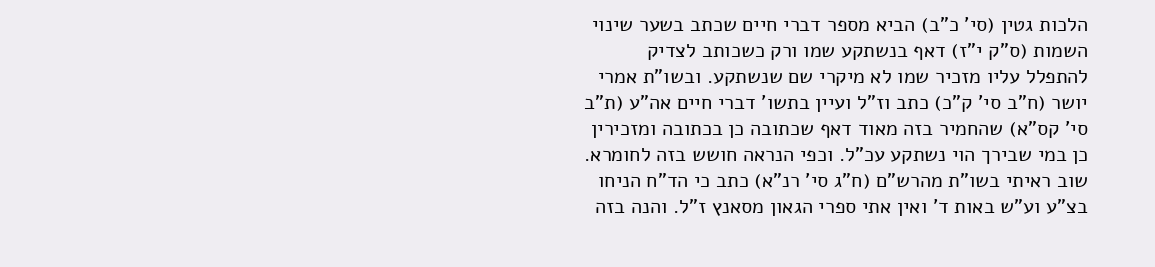הלכות גטין (סי' כ"ב) הביא מספר דברי חיים שכתב בשער שינוי השמות (ס"ק י"ז) דאף בנשתקע שמו ורק כשכותב לצדיק להתפלל עליו מזכיר שמו לא מיקרי שם שנשתקע. ובשו"ת אמרי יושר (ח"ב סי' ק"כ) כתב וז"ל ועיין בתשו' דברי חיים אה"ע (ת"ב סי' קס"א) שהחמיר בזה מאוד דאף שכתובה כן בכתובה ומזכירין כן במי שבירך הוי נשתקע עכ"ל. וכפי הנראה חושש בזה לחומרא. שוב ראיתי בשו"ת מהרש"ם (ח"ג סי' רנ"א) כתב כי הד"ח הניחו בצ"ע וע"ש באות ד' ואין אתי ספרי הגאון מסאנץ ז"ל. והנה בזה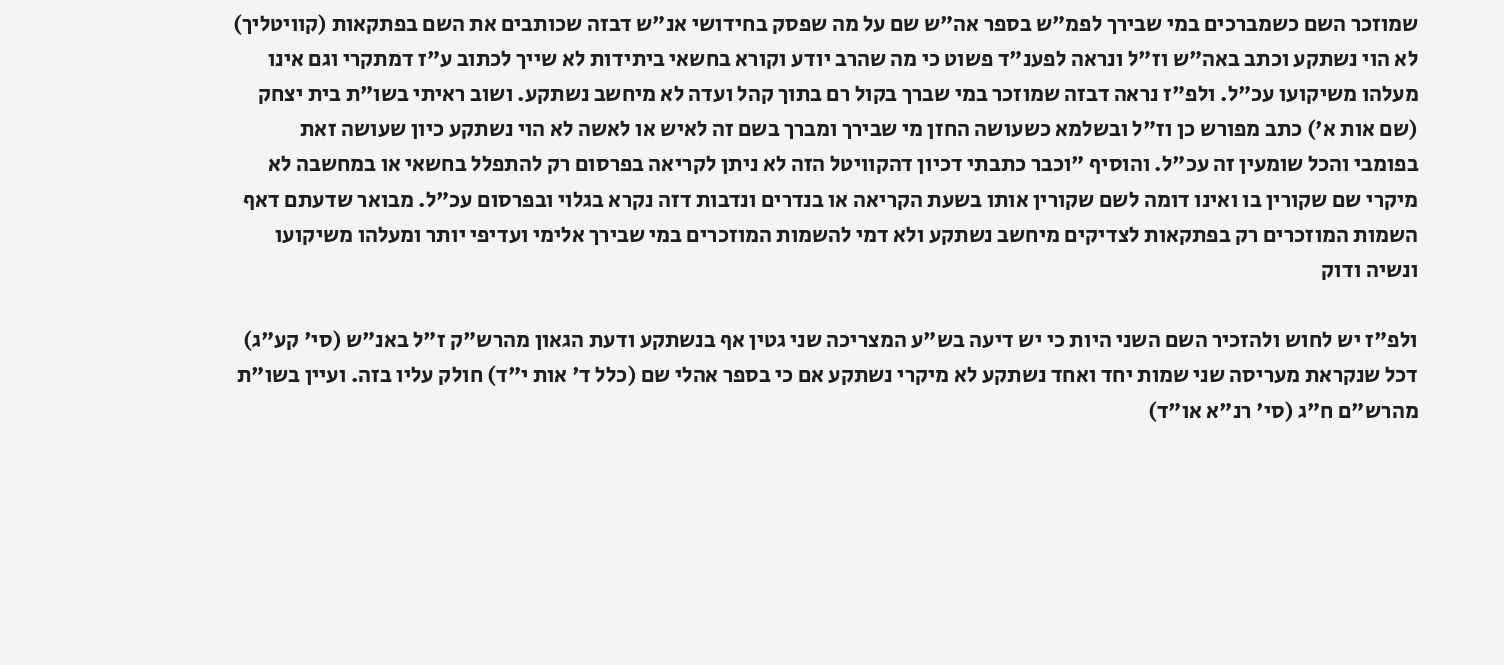שמוזכר השם כשמברכים במי שבירך לפמ"ש בספר אה"ש שם על מה שפסק בחידושי אנ"ש דבזה שכותבים את השם בפתקאות (קוויטליך) לא הוי נשתקע וכתב באה"ש וז"ל ונראה לפענ"ד פשוט כי מה שהרב יודע וקורא בחשאי ביתידות לא שייך לכתוב ע"ז דמתקרי וגם אינו מעלהו משיקועו עכ"ל. ולפ"ז נראה דבזה שמוזכר במי שברך בקול רם בתוך קהל ועדה לא מיחשב נשתקע. ושוב ראיתי בשו"ת בית יצחק (שם אות א') כתב מפורש כן וז"ל ובשלמא כשעושה החזן מי שבירך ומברך בשם זה לאיש או לאשה לא הוי נשתקע כיון שעושה זאת בפומבי והכל שומעין זה עכ"ל. והוסיף "וכבר כתבתי דכיון דהקוויטל הזה לא ניתן לקריאה בפרסום רק להתפלל בחשאי או במחשבה לא מיקרי שם שקורין בו ואינו דומה לשם שקורין אותו בשעת הקריאה או בנדרים ונדבות דזה נקרא בגלוי ובפרסום עכ"ל. מבואר שדעתם דאף השמות המוזכרים רק בפתקאות לצדיקים מיחשב נשתקע ולא דמי להשמות המוזכרים במי שבירך אלימי ועדיפי יותר ומעלהו משיקועו ונשיה ודוק

ולפ"ז יש לחוש ולהזכיר השם השני היות כי יש דיעה בש"ע המצריכה שני גטין אף בנשתקע ודעת הגאון מהרש"ק ז"ל באנ"ש (סי' קע"ג) דכל שנקראת מעריסה שני שמות יחד ואחד נשתקע לא מיקרי נשתקע אם כי בספר אהלי שם (כלל ד' אות י"ד) חולק עליו בזה. ועיין בשו"ת מהרש"ם ח"ג (סי' רנ"א או"ד)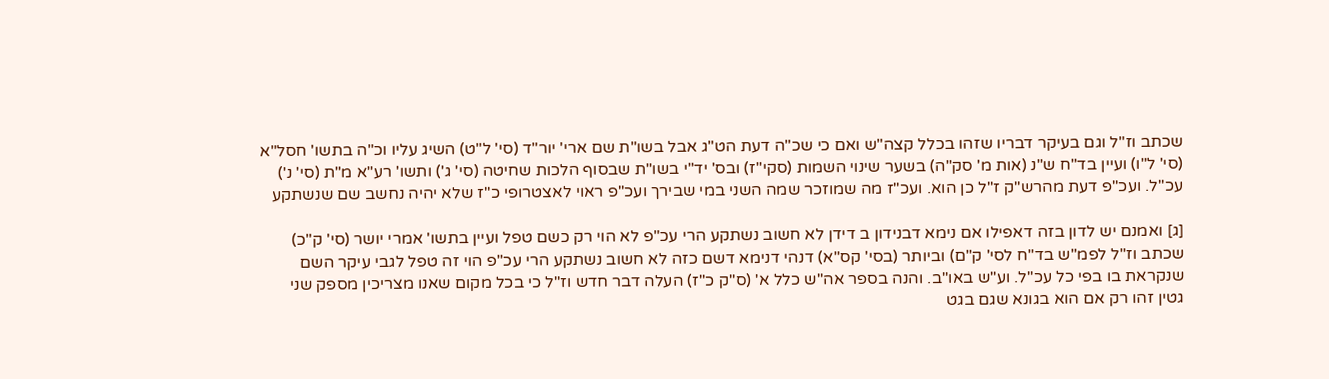שכתב וז"ל וגם בעיקר דבריו שזהו בכלל קצה"ש ואם כי שכ"ה דעת הט"ג אבל בשו"ת שם ארי' יור"ד (סי' ל"ט) השיג עליו וכ"ה בתשו' חסל"א (סי' ל"ו) ועיין בד"ח ש"נ (אות מ' סק"ה) בשער שינוי השמות (סקי"ז) ובס' יד"י בשו"ת שבסוף הלכות שחיטה (סי' ג') ותשו' רע"א מ"ת (סי' נ') עכ"ל. ועכ"פ דעת מהרש"ק ז"ל כן הוא. ועכ"ז מה שמוזכר שמה השני במי שבירך ועכ"פ ראוי לאצטרופי כ"ז שלא יהיה נחשב שם שנשתקע

[ג] ואמנם יש לדון בזה דאפילו אם נימא דבנידון ב דידן לא חשוב נשתקע הרי עכ"פ לא הוי רק כשם טפל ועיין בתשו' אמרי יושר (סי' ק"כ) שכתב וז"ל לפמ"ש בד"ח לסי' ק"ם) וביותר (בסי' קס"א) דנהי דנימא דשם כזה לא חשוב נשתקע הרי עכ"פ הוי זה טפל לגבי עיקר השם שנקראת בו בפי כל עכ"ל. וע"ש באו"ב. והנה בספר אה"ש כלל א' (ס"ק כ"ז) העלה דבר חדש וז"ל כי בכל מקום שאנו מצריכין מספק שני גטין זהו רק אם הוא בגונא שגם בגט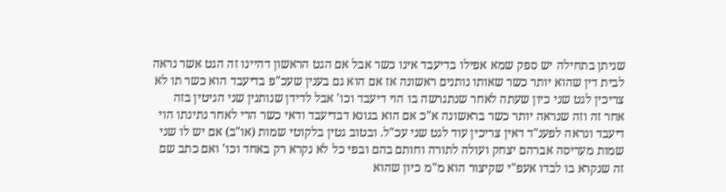שניתן בתחילה יש ספק שמא אפילו בדיעבד אינו כשר אבל אם הגט הראשון דהיינו זה הגט אשר נראה לבית דין שהוא יותר כשר שאותו נותנים ראשונה אז אם הוא גם בענין שעכ"פ בדיעבד הוא כשר תו לא צריכין לגט שני כיון שעתה לאחר שנתגרשה בו הוי דיעבד וכו' אבל לדידן שנותנין שני הגיטין בזה אחר זה וזה שנראה יותר כשר בראשונה א"כ אם הוא בגונא דבדיעבד ודאי כשר הרי לאחר נתינתו הוי דיעבד ונראה לפענ"ד דאין צריכין עוד לגט שני עכ"ל. ובטוב גטין בלקוטי שמות (או"ב) אם יש לו שני שמות מעריסה אברהם יצחק ועולה לתורה וחותם בהם ובפי כל לא נקרא רק באחד וכו' ואם כתב שם זה שנקרא בו לבדו אעפ"י שקיצור הוא מ"מ כיון שהוא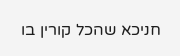חניכא שהכל קורין בו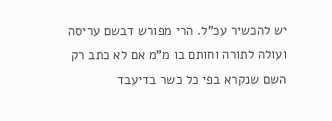יש להכשיר עכ"ל. הרי מפורש דבשם עריסה ועולה לתורה וחותם בו מ"מ אם לא כתב רק השם שנקרא בפי כל כשר בדיעבד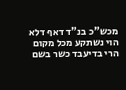מכש"כ בנ"ד דאף דלא הוי נשתקע מכל מקום הרי בדיעבד כשר בשם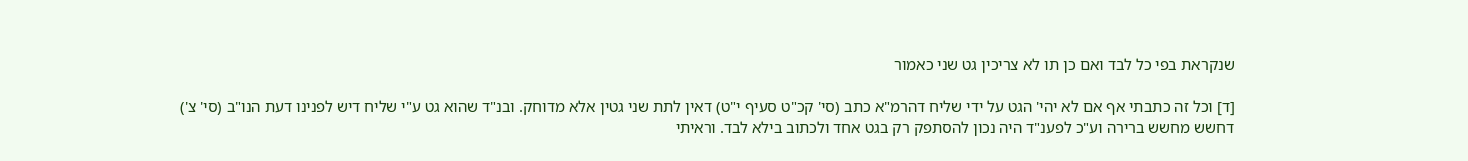שנקראת בפי כל לבד ואם כן תו לא צריכין גט שני כאמור

[ד] וכל זה כתבתי אף אם לא יהי' הגט על ידי שליח דהרמ"א כתב (סי' קכ"ט סעיף י"ט) דאין לתת שני גטין אלא מדוחק. ובנ"ד שהוא גט ע"י שליח דיש לפנינו דעת הנו"ב (סי' צ') דחשש מחשש ברירה וע"כ לפענ"ד היה נכון להסתפק רק בגט אחד ולכתוב בילא לבד. וראיתי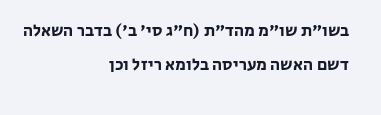בשו"ת שו"מ מהד"ת (ח"ג סי' ב') בדבר השאלה דשם האשה מעריסה בלומא ריזל וכן